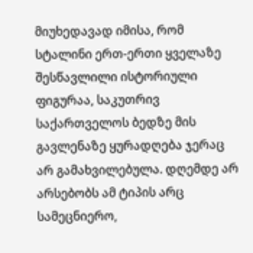მიუხედავად იმისა, რომ სტალინი ერთ-ერთი ყველაზე შესწავლილი ისტორიული ფიგურაა, საკუთრივ საქართველოს ბედზე მის გავლენაზე ყურადღება ჯერაც არ გამახვილებულა. დღემდე არ არსებობს ამ ტიპის არც სამეცნიერო,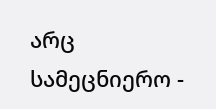არც სამეცნიერო -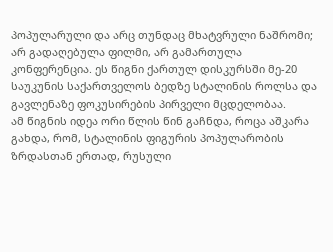პოპულარული და არც თუნდაც მხატვრული ნაშრომი; არ გადაღებულა ფილმი, არ გამართულა კონფერენცია. ეს წიგნი ქართულ დისკურსში მე-20 საუკუნის საქართველოს ბედზე სტალინის როლსა და გავლენაზე ფოკუსირების პირველი მცდელობაა.
ამ წიგნის იდეა ორი წლის წინ გაჩნდა, როცა აშკარა გახდა, რომ, სტალინის ფიგურის პოპულარობის ზრდასთან ერთად, რუსული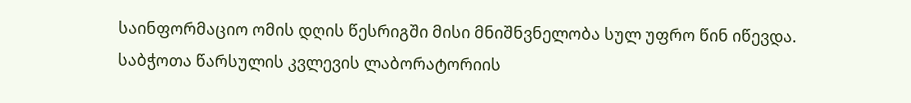საინფორმაციო ომის დღის წესრიგში მისი მნიშნვნელობა სულ უფრო წინ იწევდა. საბჭოთა წარსულის კვლევის ლაბორატორიის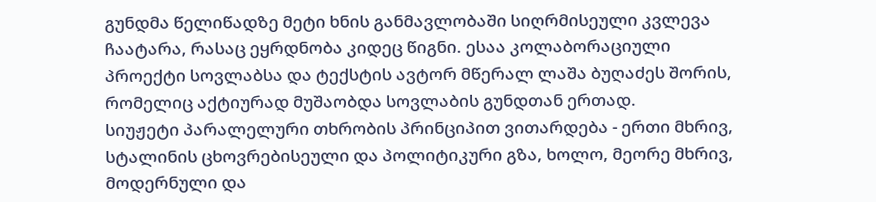გუნდმა წელიწადზე მეტი ხნის განმავლობაში სიღრმისეული კვლევა ჩაატარა, რასაც ეყრდნობა კიდეც წიგნი. ესაა კოლაბორაციული პროექტი სოვლაბსა და ტექსტის ავტორ მწერალ ლაშა ბუღაძეს შორის, რომელიც აქტიურად მუშაობდა სოვლაბის გუნდთან ერთად.
სიუჟეტი პარალელური თხრობის პრინციპით ვითარდება - ერთი მხრივ, სტალინის ცხოვრებისეული და პოლიტიკური გზა, ხოლო, მეორე მხრივ, მოდერნული და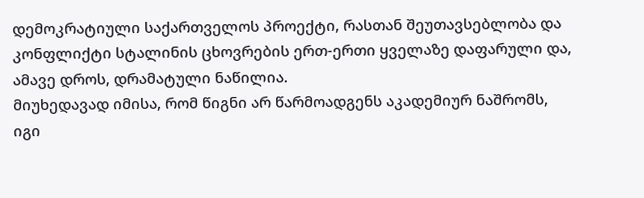დემოკრატიული საქართველოს პროექტი, რასთან შეუთავსებლობა და კონფლიქტი სტალინის ცხოვრების ერთ-ერთი ყველაზე დაფარული და, ამავე დროს, დრამატული ნაწილია.
მიუხედავად იმისა, რომ წიგნი არ წარმოადგენს აკადემიურ ნაშრომს, იგი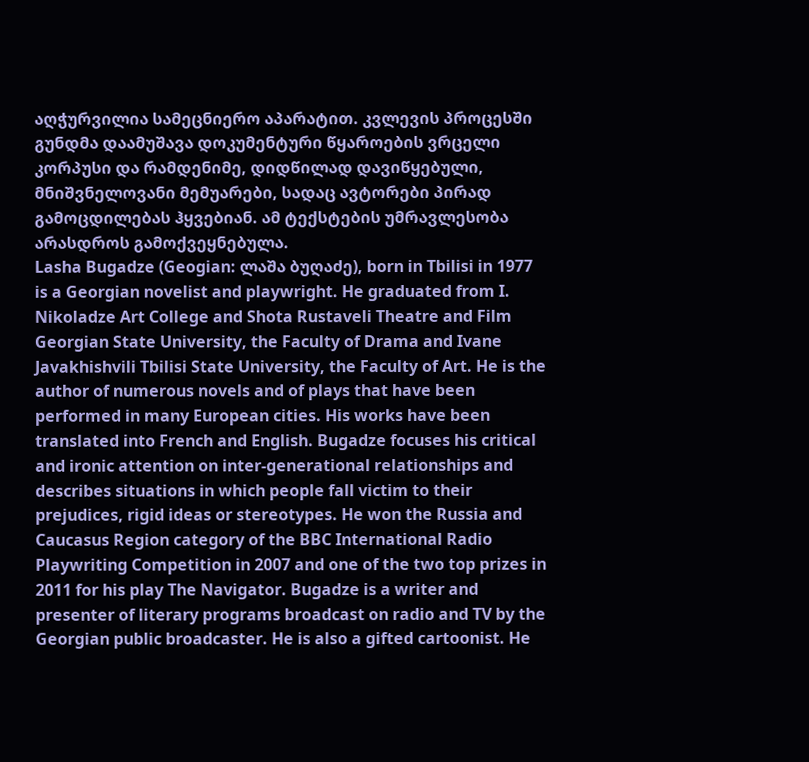აღჭურვილია სამეცნიერო აპარატით. კვლევის პროცესში გუნდმა დაამუშავა დოკუმენტური წყაროების ვრცელი კორპუსი და რამდენიმე, დიდწილად დავიწყებული, მნიშვნელოვანი მემუარები, სადაც ავტორები პირად გამოცდილებას ჰყვებიან. ამ ტექსტების უმრავლესობა არასდროს გამოქვეყნებულა.
Lasha Bugadze (Geogian: ლაშა ბუღაძე), born in Tbilisi in 1977 is a Georgian novelist and playwright. He graduated from I. Nikoladze Art College and Shota Rustaveli Theatre and Film Georgian State University, the Faculty of Drama and Ivane Javakhishvili Tbilisi State University, the Faculty of Art. He is the author of numerous novels and of plays that have been performed in many European cities. His works have been translated into French and English. Bugadze focuses his critical and ironic attention on inter-generational relationships and describes situations in which people fall victim to their prejudices, rigid ideas or stereotypes. He won the Russia and Caucasus Region category of the BBC International Radio Playwriting Competition in 2007 and one of the two top prizes in 2011 for his play The Navigator. Bugadze is a writer and presenter of literary programs broadcast on radio and TV by the Georgian public broadcaster. He is also a gifted cartoonist. He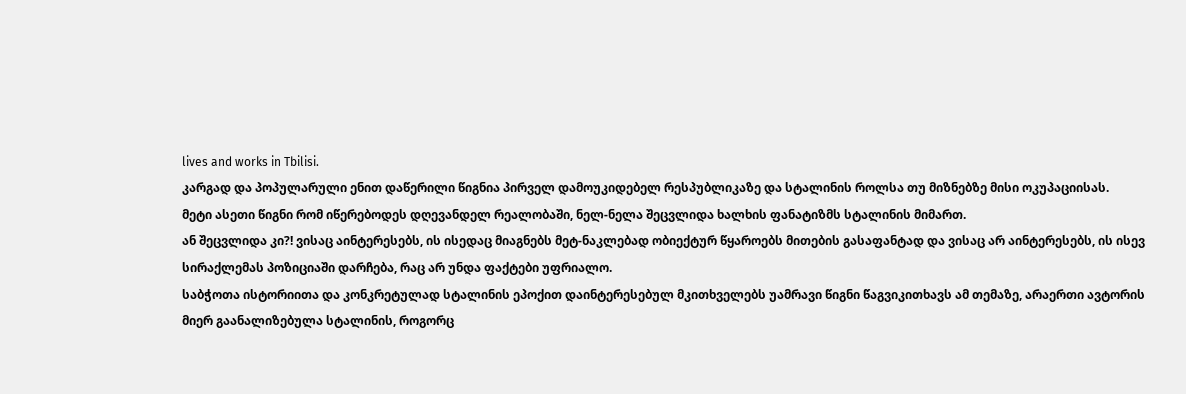lives and works in Tbilisi.
კარგად და პოპულარული ენით დაწერილი წიგნია პირველ დამოუკიდებელ რესპუბლიკაზე და სტალინის როლსა თუ მიზნებზე მისი ოკუპაციისას.
მეტი ასეთი წიგნი რომ იწერებოდეს დღევანდელ რეალობაში, ნელ-ნელა შეცვლიდა ხალხის ფანატიზმს სტალინის მიმართ.
ან შეცვლიდა კი?! ვისაც აინტერესებს, ის ისედაც მიაგნებს მეტ-ნაკლებად ობიექტურ წყაროებს მითების გასაფანტად და ვისაც არ აინტერესებს, ის ისევ სირაქლემას პოზიციაში დარჩება, რაც არ უნდა ფაქტები უფრიალო.
საბჭოთა ისტორიითა და კონკრეტულად სტალინის ეპოქით დაინტერესებულ მკითხველებს უამრავი წიგნი წაგვიკითხავს ამ თემაზე, არაერთი ავტორის მიერ გაანალიზებულა სტალინის, როგორც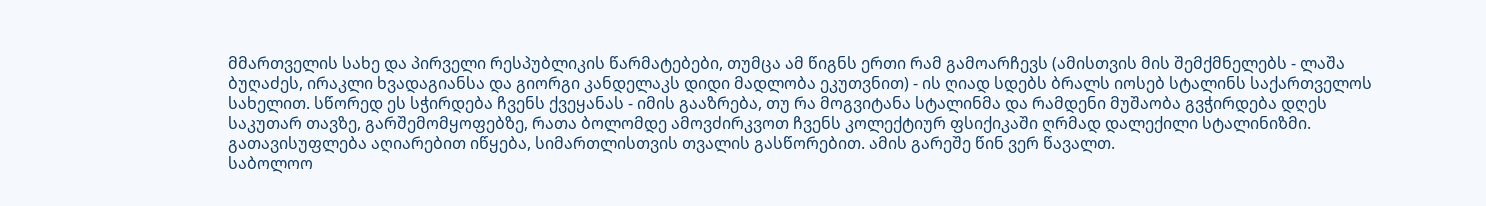მმართველის სახე და პირველი რესპუბლიკის წარმატებები, თუმცა ამ წიგნს ერთი რამ გამოარჩევს (ამისთვის მის შემქმნელებს - ლაშა ბუღაძეს, ირაკლი ხვადაგიანსა და გიორგი კანდელაკს დიდი მადლობა ეკუთვნით) - ის ღიად სდებს ბრალს იოსებ სტალინს საქართველოს სახელით. სწორედ ეს სჭირდება ჩვენს ქვეყანას - იმის გააზრება, თუ რა მოგვიტანა სტალინმა და რამდენი მუშაობა გვჭირდება დღეს საკუთარ თავზე, გარშემომყოფებზე, რათა ბოლომდე ამოვძირკვოთ ჩვენს კოლექტიურ ფსიქიკაში ღრმად დალექილი სტალინიზმი. გათავისუფლება აღიარებით იწყება, სიმართლისთვის თვალის გასწორებით. ამის გარეშე წინ ვერ წავალთ.
საბოლოო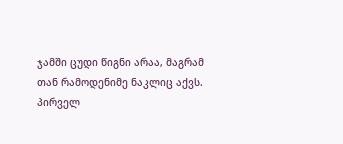ჯამში ცუდი წიგნი არაა, მაგრამ თან რამოდენიმე ნაკლიც აქვს.
პირველ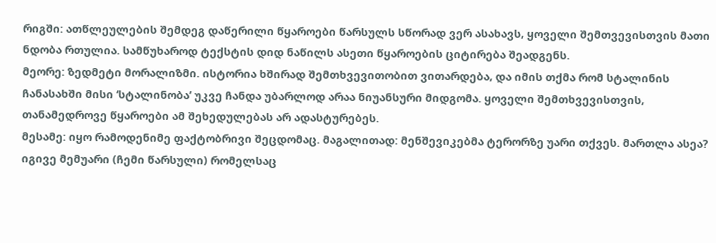რიგში: ათწლეულების შემდეგ დაწერილი წყაროები წარსულს სწორად ვერ ასახავს, ყოველი შემთვევისთვის მათი ნდობა რთულია. სამწუხაროდ ტექსტის დიდ ნაწილს ასეთი წყაროების ციტირება შეადგენს.
მეორე: ზედმეტი მორალიზმი. ისტორია ხშირად შემთხვევითობით ვითარდება, და იმის თქმა რომ სტალინის ჩანასახში მისი ‘სტალინობა’ უკვე ჩანდა უბარლოდ არაა ნიუანსური მიდგომა. ყოველი შემთხვევისთვის, თანამედროვე წყაროები ამ შეხედულებას არ ადასტურებეს.
მესამე: იყო რამოდენიმე ფაქტობრივი შეცდომაც. მაგალითად: მენშევიკებმა ტერორზე უარი თქვეს. მართლა ასეა? იგივე მემუარი (ჩემი წარსული) რომელსაც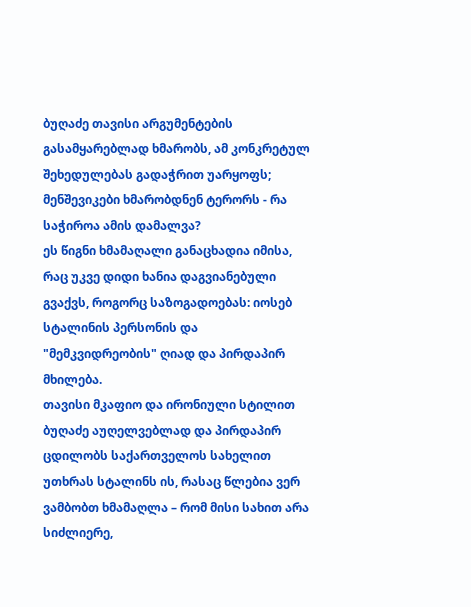ბუღაძე თავისი არგუმენტების გასამყარებლად ხმარობს, ამ კონკრეტულ შეხედულებას გადაჭრით უარყოფს; მენშევიკები ხმარობდნენ ტერორს - რა საჭიროა ამის დამალვა?
ეს წიგნი ხმამაღალი განაცხადია იმისა, რაც უკვე დიდი ხანია დაგვიანებული გვაქვს, როგორც საზოგადოებას: იოსებ სტალინის პერსონის და "მემკვიდრეობის" ღიად და პირდაპირ მხილება.
თავისი მკაფიო და ირონიული სტილით ბუღაძე აუღელვებლად და პირდაპირ ცდილობს საქართველოს სახელით უთხრას სტალინს ის, რასაც წლებია ვერ ვამბობთ ხმამაღლა – რომ მისი სახით არა სიძლიერე,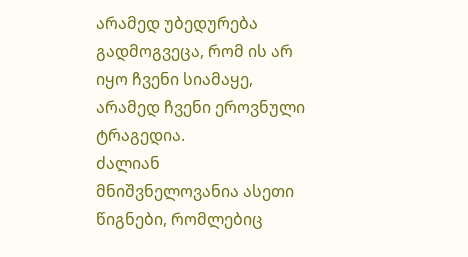არამედ უბედურება გადმოგვეცა, რომ ის არ იყო ჩვენი სიამაყე, არამედ ჩვენი ეროვნული ტრაგედია.
ძალიან მნიშვნელოვანია ასეთი წიგნები, რომლებიც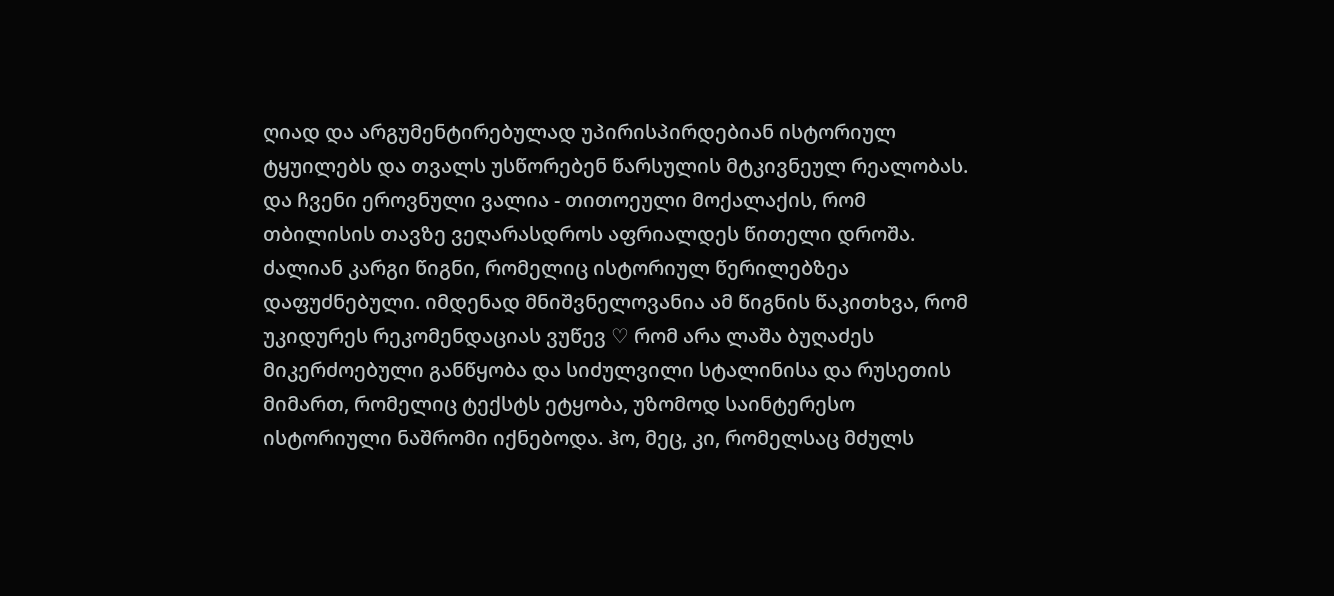ღიად და არგუმენტირებულად უპირისპირდებიან ისტორიულ ტყუილებს და თვალს უსწორებენ წარსულის მტკივნეულ რეალობას.
და ჩვენი ეროვნული ვალია - თითოეული მოქალაქის, რომ თბილისის თავზე ვეღარასდროს აფრიალდეს წითელი დროშა.
ძალიან კარგი წიგნი, რომელიც ისტორიულ წერილებზეა დაფუძნებული. იმდენად მნიშვნელოვანია ამ წიგნის წაკითხვა, რომ უკიდურეს რეკომენდაციას ვუწევ ♡ რომ არა ლაშა ბუღაძეს მიკერძოებული განწყობა და სიძულვილი სტალინისა და რუსეთის მიმართ, რომელიც ტექსტს ეტყობა, უზომოდ საინტერესო ისტორიული ნაშრომი იქნებოდა. ჰო, მეც, კი, რომელსაც მძულს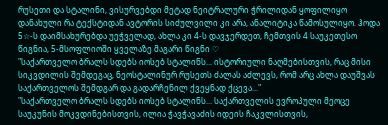რუსეთი და სტალინი, ვისურვებდი მეტად ნეიტრალური ჭრილიდან ყოფილიყო დანახული რა ტექსტიდან ავტორის სიძულვილი კი არა, ანალიტიკა წამოსულიყო. ჰოდა 5☆-ს დაიმსახურებდა უეჭველად, ახლა კი 4-ს დავჯერდეთ, ჩემთვის 4 საუკეთესო წიგნია, 5-მსოფლიოში ყველაზე მაგარი წიგნი ♡
"საქართველო ბრალს სდებს იოსებ სტალინს... ისტორიული ნაღმებისთვის, რაც მისი სიკვდილის შემდეგაც, ნეოსტალინურ რუსეთს ძალას აძლევს, რომ არც ახლა დაუშვას საქართველოს შემდგარ და გადარჩენილ ქვეყნად ქცევა..."
"საქართველო ბრალს სდებს იოსებ სტალინს... საქართველის ევროპული მეოცე საუკუნის მოკვდინებისთვის, ილია ჭავჭავაძის იდეის ჩაკვლისთვის,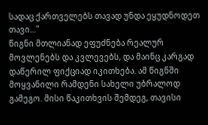სადაც ქართველებს თავად უნდა ეყუდნოდეთ თავი..."
წიგნი მთლიანად ეფუძნება რეალურ მოვლენებს და კვლევებს, და მაინც კარგად დაწერილ ფიქციად იკითხება. ამ წიგნში მოყვანილი რამდენი სახელი უბრალოდ გამეგო. მისი წაკითხვის შემდეგ, თავისი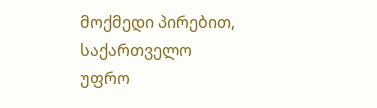მოქმედი პირებით, საქართველო უფრო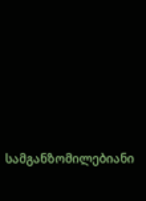სამგანზომილებიანი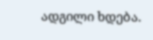ადგილი ხდება.